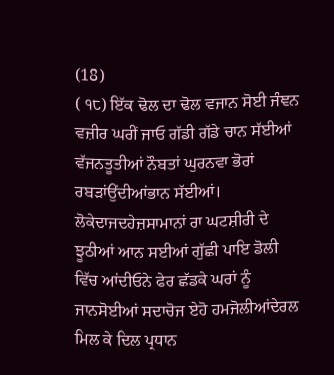(18)
( ੧੮) ਇੱਕ ਢੋਲ ਦਾ ਢੋਲ ਵਜਾਨ ਸੋਈ ਜੰਞਨ ਵਜ਼ੀਰ ਘਰੀਂ ਜਾਓ ਗੱਡੀ ਗੱਡੇ ਚਾਨ ਸੱਈਆਂ ਵੱਜਨਤੂਤੀਆਂ ਨੌਬਤਾਂ ਘੁਰਨਵਾ ਭੋਰਾਂ ਰਬੜਾਂਉਂਦੀਆਂਭਾਨ ਸੱਈਆਂ। ਲੋਕੇਦਾਜਦਹੇਜ਼ਸਾਮਾਨਾਂ ਰਾ ਘਟਸ਼ੀਰੀ ਦੇ ਝੂਠੀਆਂ ਆਨ ਸਈਆਂ ਗੁੱਛੀ ਪਾਇ ਡੋਲੀ ਵਿੱਚ ਆਂਦੀਓਨੇ ਫੇਰ ਛੱਡਕੇ ਘਰਾਂ ਨੂੰ ਜਾਨਸੋਈਆਂ ਸਦਾਚੋਜ ਏਹੋ ਹਮਜੋਲੀਆਂਦੇਰਲ ਮਿਲ ਕੇ ਦਿਲ ਪ੍ਰਧਾਨ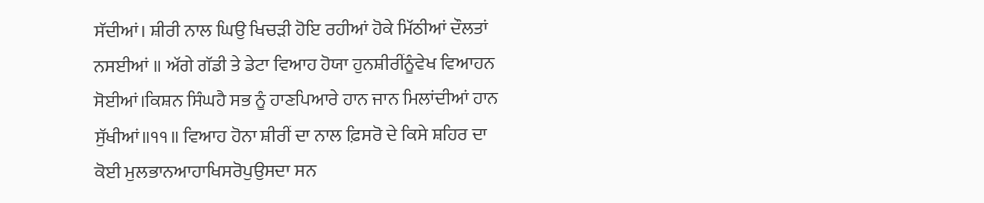ਸੱਦੀਆਂ। ਸ਼ੀਰੀ ਨਾਲ ਘਿਉ ਖਿਚੜੀ ਹੋਇ ਰਹੀਆਂ ਹੋਕੇ ਮਿੱਠੀਆਂ ਦੌਲਤਾਂ ਨਸਈਆਂ ॥ ਅੱਗੇ ਗੱਡੀ ਤੇ ਡੇਟਾ ਵਿਆਹ ਹੋਯਾ ਹੁਨਸ਼ੀਰੀਂਨੂੰਵੇਖ ਵਿਆਹਨ ਸੋਈਆਂ।ਕਿਸ਼ਨ ਸਿੰਘਹੈ ਸਭ ਨੂੰ ਹਾਣਪਿਆਰੇ ਹਾਨ ਜਾਨ ਮਿਲਾਂਦੀਆਂ ਹਾਨ ਸੁੱਖੀਆਂ॥੧੧॥ ਵਿਆਹ ਹੋਨਾ ਸ਼ੀਰੀਂ ਦਾ ਨਾਲ ਫ਼ਿਸਰੋ ਦੇ ਕਿਸੇ ਸ਼ਹਿਰ ਦਾ ਕੋਈ ਮੁਲਭਾਨਆਹਾਖਿਸਰੋਪੁਉਸਦਾ ਸਨ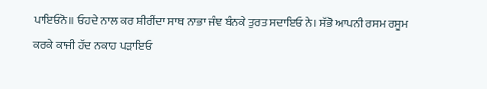ਪਾਇਓਨੋ॥ ਓਹਦੇ ਨਾਲ ਕਰ ਸ਼ੀਰੀਂਦਾ ਸਾਥ ਨਾਭਾ ਜੰਞ ਬੰਨਕੇ ਤੁਰਤ ਸਦਾਇਓ ਨੇ। ਸੱਭੋ ਆਪਨੀ ਰਸਮ ਰਸੂਮ ਕਰਕੇ ਕਾਜੀ ਹੱਦ ਨਕਾਹ ਪੜਾਇਓ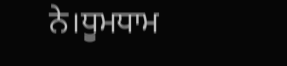ਨੇ।ਧੂਮਧਾਮ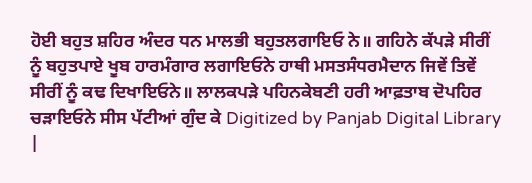ਹੋਈ ਬਹੁਤ ਸ਼ਹਿਰ ਅੰਦਰ ਧਨ ਮਾਲਭੀ ਬਹੁਤਲਗਾਇਓ ਨੇ॥ ਗਹਿਨੇ ਕੱਪੜੇ ਸੀਰੀਂ ਨੂੰ ਬਹੁਤਪਾਏ ਖੂਬ ਹਾਰਮੰਗਾਰ ਲਗਾਇਓਨੇ ਹਾਥੀ ਮਸਤਸੰਧਰਮੈਦਾਨ ਜਿਵੇਂ ਤਿਵੇਂ ਸੀਰੀਂ ਨੂੰ ਕਢ ਦਿਖਾਇਓਨੇ॥ ਲਾਲਕਪੜੇ ਪਹਿਨਕੇਬਣੀ ਹਰੀ ਆਫ਼ਤਾਬ ਦੋਪਹਿਰ ਚੜਾਇਓਨੇ ਸੀਸ ਪੱਟੀਆਂ ਗੁੰਦ ਕੇ Digitized by Panjab Digital Library |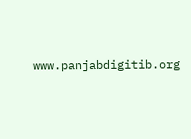www.panjabdigitib.org